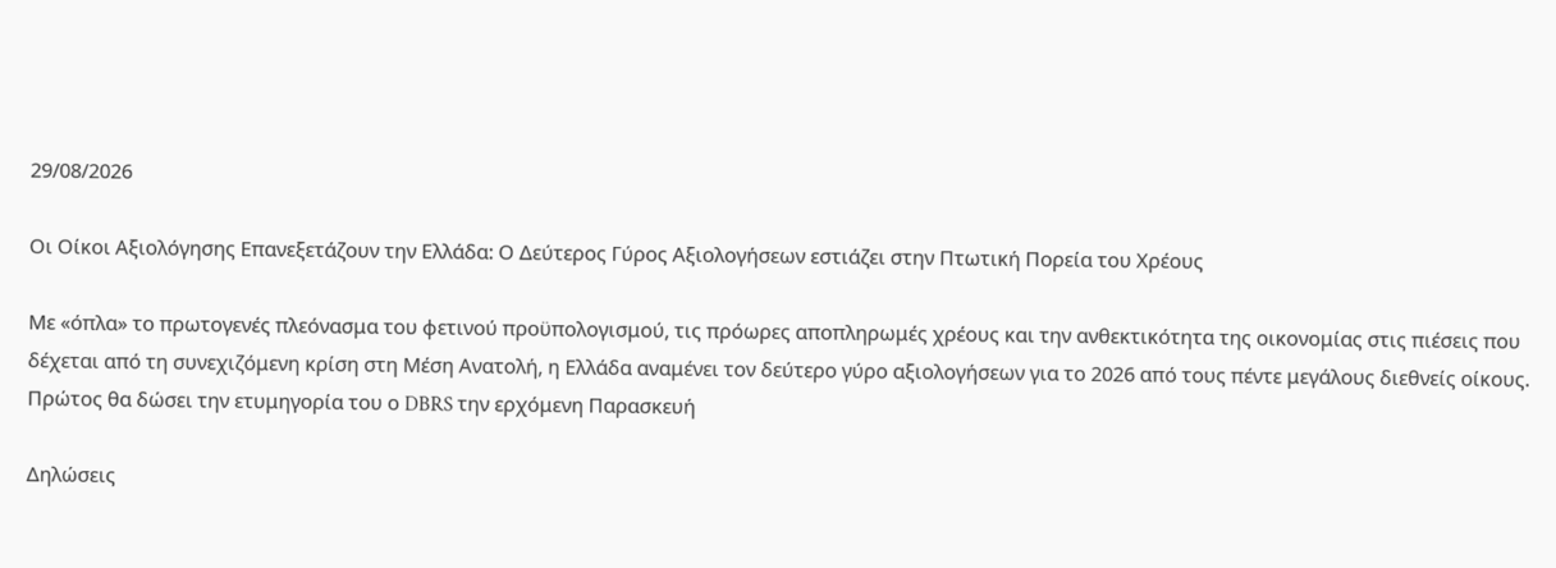29/08/2026

Οι Οίκοι Αξιολόγησης Επανεξετάζουν την Ελλάδα: Ο Δεύτερος Γύρος Αξιολογήσεων εστιάζει στην Πτωτική Πορεία του Χρέους

Με «όπλα» το πρωτογενές πλεόνασμα του φετινού προϋπολογισμού, τις πρόωρες αποπληρωμές χρέους και την ανθεκτικότητα της οικονομίας στις πιέσεις που δέχεται από τη συνεχιζόμενη κρίση στη Μέση Ανατολή, η Ελλάδα αναμένει τον δεύτερο γύρο αξιολογήσεων για το 2026 από τους πέντε μεγάλους διεθνείς οίκους. Πρώτος θα δώσει την ετυμηγορία του ο DBRS την ερχόμενη Παρασκευή

Δηλώσεις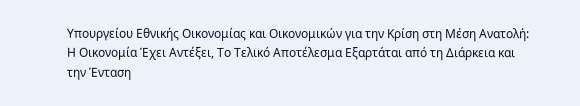Υπουργείου Εθνικής Οικονομίας και Οικονομικών για την Κρίση στη Μέση Ανατολή: Η Οικονομία Έχει Αντέξει, Το Τελικό Αποτέλεσμα Εξαρτάται από τη Διάρκεια και την Ένταση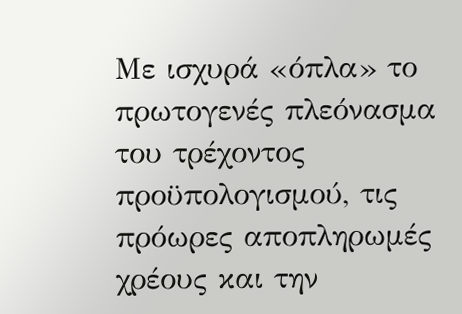Με ισχυρά «όπλα» το πρωτογενές πλεόνασμα του τρέχοντος προϋπολογισμού, τις πρόωρες αποπληρωμές χρέους και την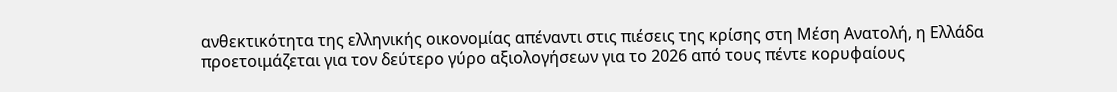ανθεκτικότητα της ελληνικής οικονομίας απέναντι στις πιέσεις της κρίσης στη Μέση Ανατολή, η Ελλάδα προετοιμάζεται για τον δεύτερο γύρο αξιολογήσεων για το 2026 από τους πέντε κορυφαίους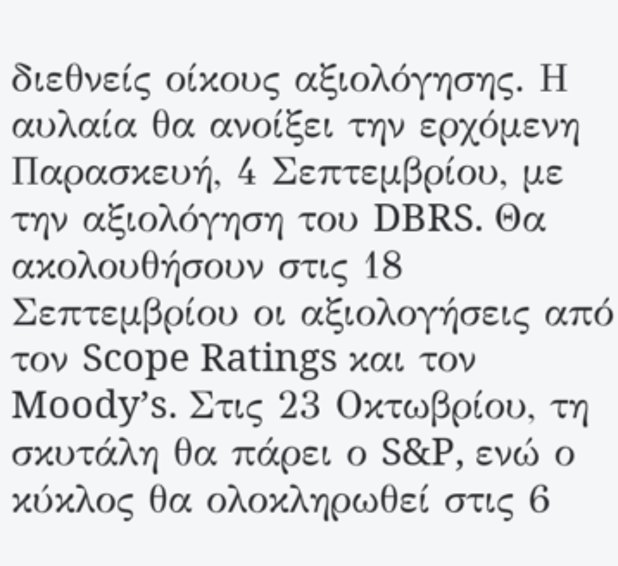διεθνείς οίκους αξιολόγησης. Η αυλαία θα ανοίξει την ερχόμενη Παρασκευή, 4 Σεπτεμβρίου, με την αξιολόγηση του DBRS. Θα ακολουθήσουν στις 18 Σεπτεμβρίου οι αξιολογήσεις από τον Scope Ratings και τον Moody’s. Στις 23 Οκτωβρίου, τη σκυτάλη θα πάρει ο S&P, ενώ ο κύκλος θα ολοκληρωθεί στις 6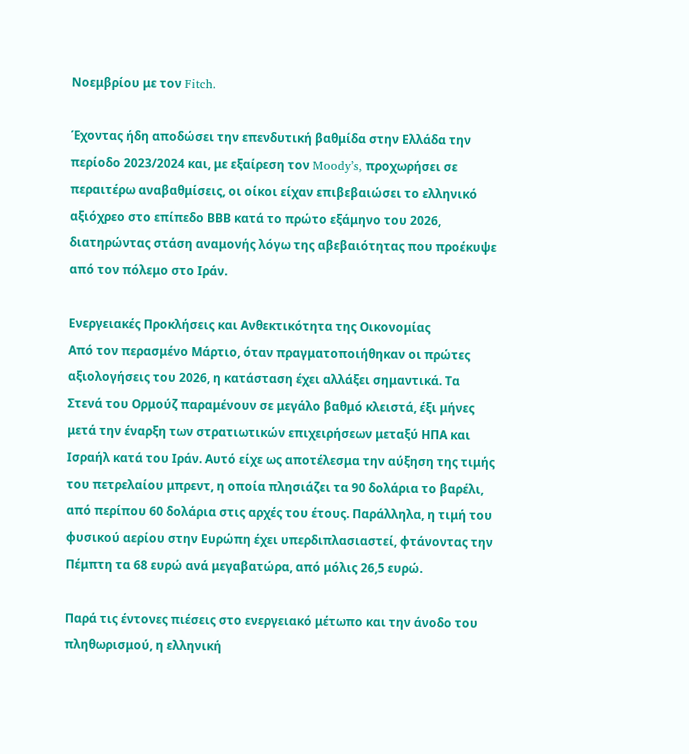Νοεμβρίου με τον Fitch.

Έχοντας ήδη αποδώσει την επενδυτική βαθμίδα στην Ελλάδα την περίοδο 2023/2024 και, με εξαίρεση τον Moody’s, προχωρήσει σε περαιτέρω αναβαθμίσεις, οι οίκοι είχαν επιβεβαιώσει το ελληνικό αξιόχρεο στο επίπεδο ΒΒΒ κατά το πρώτο εξάμηνο του 2026, διατηρώντας στάση αναμονής λόγω της αβεβαιότητας που προέκυψε από τον πόλεμο στο Ιράν.

Ενεργειακές Προκλήσεις και Ανθεκτικότητα της Οικονομίας
Από τον περασμένο Μάρτιο, όταν πραγματοποιήθηκαν οι πρώτες αξιολογήσεις του 2026, η κατάσταση έχει αλλάξει σημαντικά. Τα Στενά του Ορμούζ παραμένουν σε μεγάλο βαθμό κλειστά, έξι μήνες μετά την έναρξη των στρατιωτικών επιχειρήσεων μεταξύ ΗΠΑ και Ισραήλ κατά του Ιράν. Αυτό είχε ως αποτέλεσμα την αύξηση της τιμής του πετρελαίου μπρεντ, η οποία πλησιάζει τα 90 δολάρια το βαρέλι, από περίπου 60 δολάρια στις αρχές του έτους. Παράλληλα, η τιμή του φυσικού αερίου στην Ευρώπη έχει υπερδιπλασιαστεί, φτάνοντας την Πέμπτη τα 68 ευρώ ανά μεγαβατώρα, από μόλις 26,5 ευρώ.

Παρά τις έντονες πιέσεις στο ενεργειακό μέτωπο και την άνοδο του πληθωρισμού, η ελληνική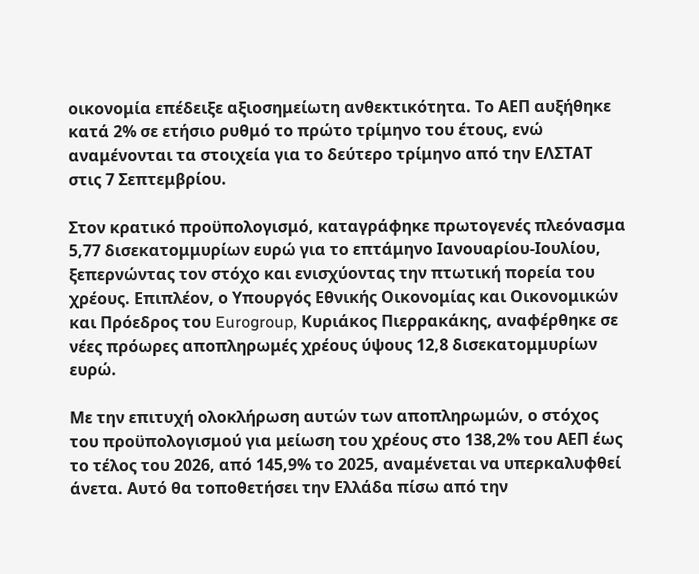οικονομία επέδειξε αξιοσημείωτη ανθεκτικότητα. Το ΑΕΠ αυξήθηκε κατά 2% σε ετήσιο ρυθμό το πρώτο τρίμηνο του έτους, ενώ αναμένονται τα στοιχεία για το δεύτερο τρίμηνο από την ΕΛΣΤΑΤ στις 7 Σεπτεμβρίου.

Στον κρατικό προϋπολογισμό, καταγράφηκε πρωτογενές πλεόνασμα 5,77 δισεκατομμυρίων ευρώ για το επτάμηνο Ιανουαρίου-Ιουλίου, ξεπερνώντας τον στόχο και ενισχύοντας την πτωτική πορεία του χρέους. Επιπλέον, ο Υπουργός Εθνικής Οικονομίας και Οικονομικών και Πρόεδρος του Eurogroup, Κυριάκος Πιερρακάκης, αναφέρθηκε σε νέες πρόωρες αποπληρωμές χρέους ύψους 12,8 δισεκατομμυρίων ευρώ.

Με την επιτυχή ολοκλήρωση αυτών των αποπληρωμών, ο στόχος του προϋπολογισμού για μείωση του χρέους στο 138,2% του ΑΕΠ έως το τέλος του 2026, από 145,9% το 2025, αναμένεται να υπερκαλυφθεί άνετα. Αυτό θα τοποθετήσει την Ελλάδα πίσω από την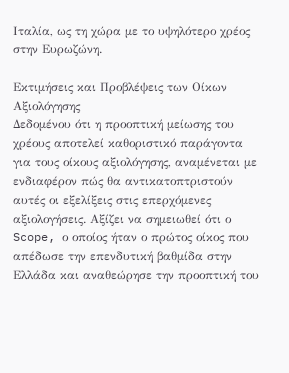Ιταλία, ως τη χώρα με το υψηλότερο χρέος στην Ευρωζώνη.

Εκτιμήσεις και Προβλέψεις των Οίκων Αξιολόγησης
Δεδομένου ότι η προοπτική μείωσης του χρέους αποτελεί καθοριστικό παράγοντα για τους οίκους αξιολόγησης, αναμένεται με ενδιαφέρον πώς θα αντικατοπτριστούν αυτές οι εξελίξεις στις επερχόμενες αξιολογήσεις. Αξίζει να σημειωθεί ότι ο Scope, ο οποίος ήταν ο πρώτος οίκος που απέδωσε την επενδυτική βαθμίδα στην Ελλάδα και αναθεώρησε την προοπτική του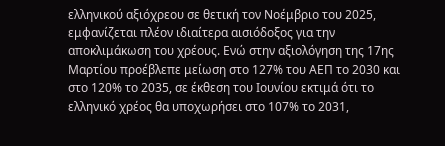ελληνικού αξιόχρεου σε θετική τον Νοέμβριο του 2025, εμφανίζεται πλέον ιδιαίτερα αισιόδοξος για την αποκλιμάκωση του χρέους. Ενώ στην αξιολόγηση της 17ης Μαρτίου προέβλεπε μείωση στο 127% του ΑΕΠ το 2030 και στο 120% το 2035, σε έκθεση του Ιουνίου εκτιμά ότι το ελληνικό χρέος θα υποχωρήσει στο 107% το 2031,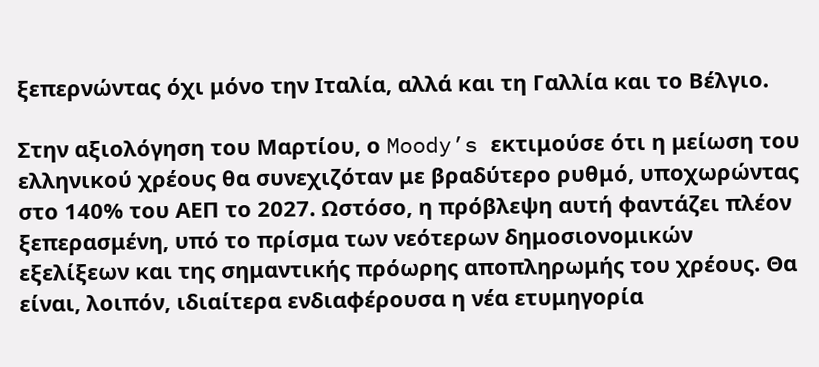ξεπερνώντας όχι μόνο την Ιταλία, αλλά και τη Γαλλία και το Βέλγιο.

Στην αξιολόγηση του Μαρτίου, ο Moody’s εκτιμούσε ότι η μείωση του ελληνικού χρέους θα συνεχιζόταν με βραδύτερο ρυθμό, υποχωρώντας στο 140% του ΑΕΠ το 2027. Ωστόσο, η πρόβλεψη αυτή φαντάζει πλέον ξεπερασμένη, υπό το πρίσμα των νεότερων δημοσιονομικών εξελίξεων και της σημαντικής πρόωρης αποπληρωμής του χρέους. Θα είναι, λοιπόν, ιδιαίτερα ενδιαφέρουσα η νέα ετυμηγορία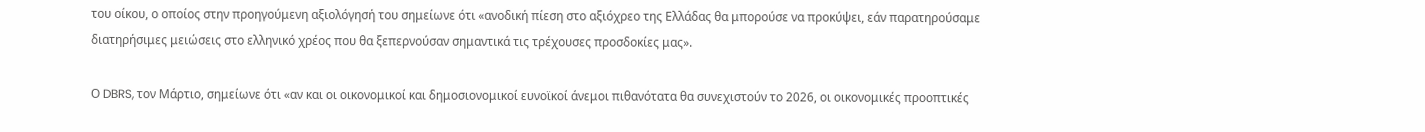του οίκου, ο οποίος στην προηγούμενη αξιολόγησή του σημείωνε ότι «ανοδική πίεση στο αξιόχρεο της Ελλάδας θα μπορούσε να προκύψει, εάν παρατηρούσαμε διατηρήσιμες μειώσεις στο ελληνικό χρέος που θα ξεπερνούσαν σημαντικά τις τρέχουσες προσδοκίες μας».

Ο DBRS, τον Μάρτιο, σημείωνε ότι «αν και οι οικονομικοί και δημοσιονομικοί ευνοϊκοί άνεμοι πιθανότατα θα συνεχιστούν το 2026, οι οικονομικές προοπτικές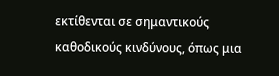εκτίθενται σε σημαντικούς καθοδικούς κινδύνους, όπως μια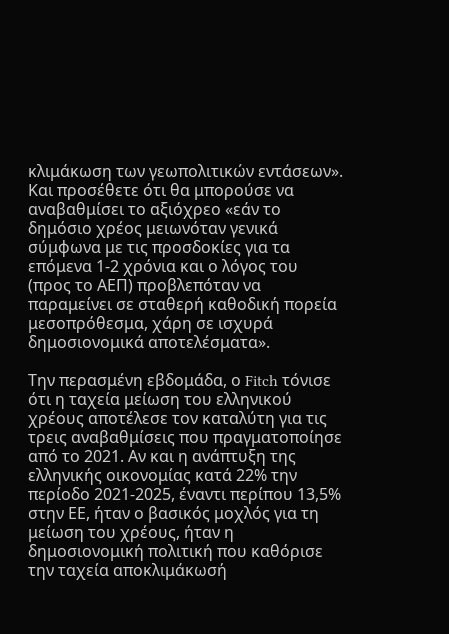κλιμάκωση των γεωπολιτικών εντάσεων». Και προσέθετε ότι θα μπορούσε να αναβαθμίσει το αξιόχρεο «εάν το δημόσιο χρέος μειωνόταν γενικά σύμφωνα με τις προσδοκίες για τα επόμενα 1-2 χρόνια και ο λόγος του (προς το ΑΕΠ) προβλεπόταν να παραμείνει σε σταθερή καθοδική πορεία μεσοπρόθεσμα, χάρη σε ισχυρά δημοσιονομικά αποτελέσματα».

Την περασμένη εβδομάδα, ο Fitch τόνισε ότι η ταχεία μείωση του ελληνικού χρέους αποτέλεσε τον καταλύτη για τις τρεις αναβαθμίσεις που πραγματοποίησε από το 2021. Αν και η ανάπτυξη της ελληνικής οικονομίας κατά 22% την περίοδο 2021-2025, έναντι περίπου 13,5% στην ΕΕ, ήταν ο βασικός μοχλός για τη μείωση του χρέους, ήταν η δημοσιονομική πολιτική που καθόρισε την ταχεία αποκλιμάκωσή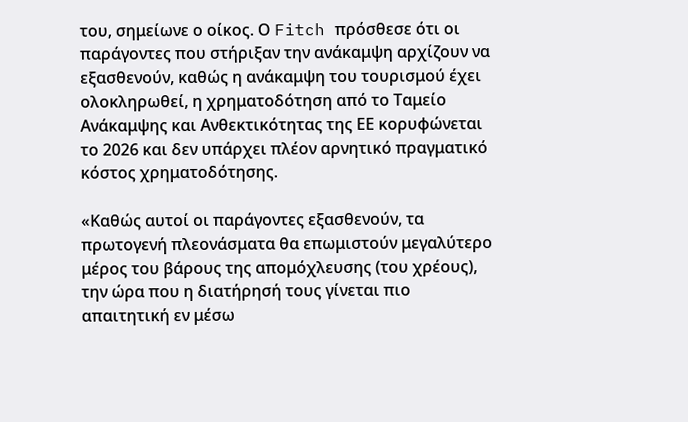του, σημείωνε ο οίκος. Ο Fitch πρόσθεσε ότι οι παράγοντες που στήριξαν την ανάκαμψη αρχίζουν να εξασθενούν, καθώς η ανάκαμψη του τουρισμού έχει ολοκληρωθεί, η χρηματοδότηση από το Ταμείο Ανάκαμψης και Ανθεκτικότητας της ΕΕ κορυφώνεται το 2026 και δεν υπάρχει πλέον αρνητικό πραγματικό κόστος χρηματοδότησης.

«Καθώς αυτοί οι παράγοντες εξασθενούν, τα πρωτογενή πλεονάσματα θα επωμιστούν μεγαλύτερο μέρος του βάρους της απομόχλευσης (του χρέους), την ώρα που η διατήρησή τους γίνεται πιο απαιτητική εν μέσω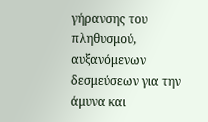γήρανσης του πληθυσμού, αυξανόμενων δεσμεύσεων για την άμυνα και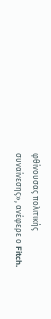φθίνουσας πολιτικής συναίνεσης», ανέφερε ο Fitch.